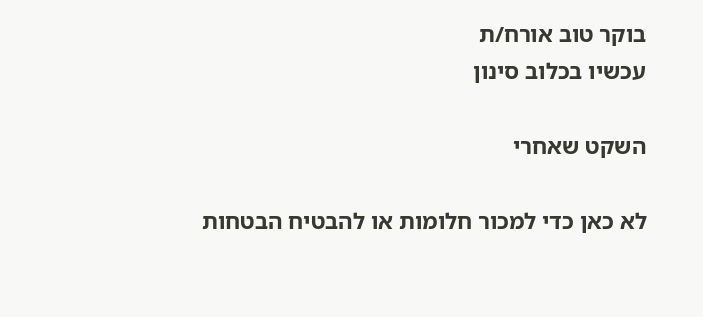בוקר טוב אורח/ת
עכשיו בכלוב סינון

השקט שאחרי

לא כאן כדי למכור חלומות או להבטיח הבטחות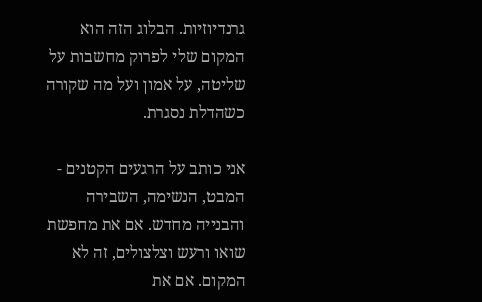גרנדיוזיות. הבלוג הזה הוא המקום שלי לפרוק מחשבות על שליטה, על אמון ועל מה שקורה כשהדלת נסגרת.

אני כותב על הרגעים הקטנים - המבט, הנשימה, השבירה והבנייה מחדש. אם את מחפשת שואו ורעש וצלצולים, זה לא המקום. אם את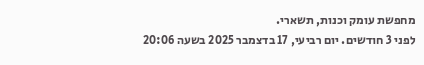מחפשת עומק וכנות, תשארי.
לפני 3 חודשים. יום רביעי, 17 בדצמבר 2025 בשעה 20:06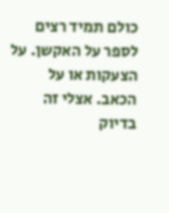כולם תמיד רצים לספר על האקשן. על הצעקות או על הכאב. אצלי זה בדיוק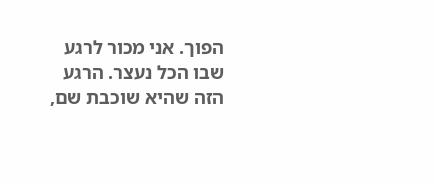הפוך. אני מכור לרגע שבו הכל נעצר. הרגע הזה שהיא שוכבת שם,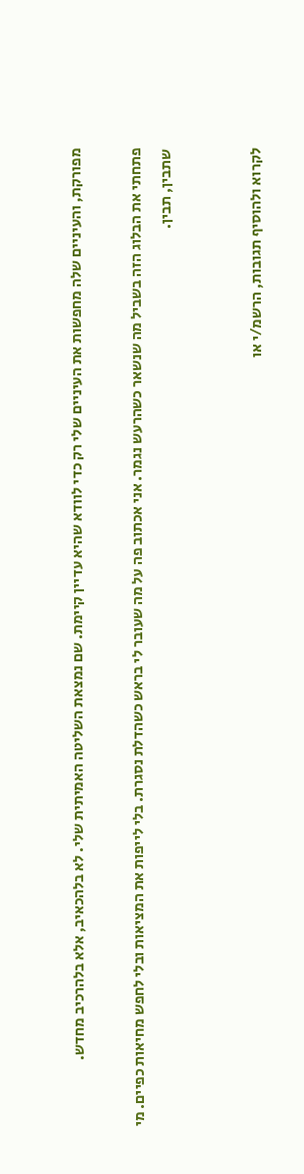מפורקת, והעיניים שלה מחפשות את העיניים שלי רק כדי לוודא שהיא עדיין קיימת. שם נמצאת השליטה האמיתית שלי. לא בלהכאיב, אלא בלהרכיב מחדש.

פתחתי את הבלוג הזה בשביל מה שנשאר כשהרעש נגמר. אני אכתוב פה על מה שעובר לי בראש כשהדלת נסגרת. בלי לייפות את המציאות ובלי לחפש מחיאות כפיים. מי שתבין, תבין.


לקרוא ולהוסיף תגובות, הרשמ/י או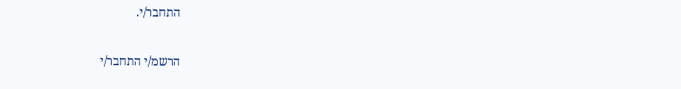התחבר/י.

הרשמ/י התחבר/י